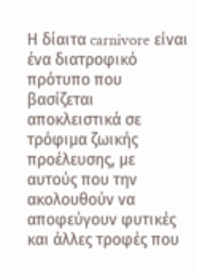Η δίαιτα carnivore είναι ένα διατροφικό πρότυπο που βασίζεται αποκλειστικά σε τρόφιμα ζωικής προέλευσης, με αυτούς που την ακολουθούν να αποφεύγουν φυτικές και άλλες τροφές που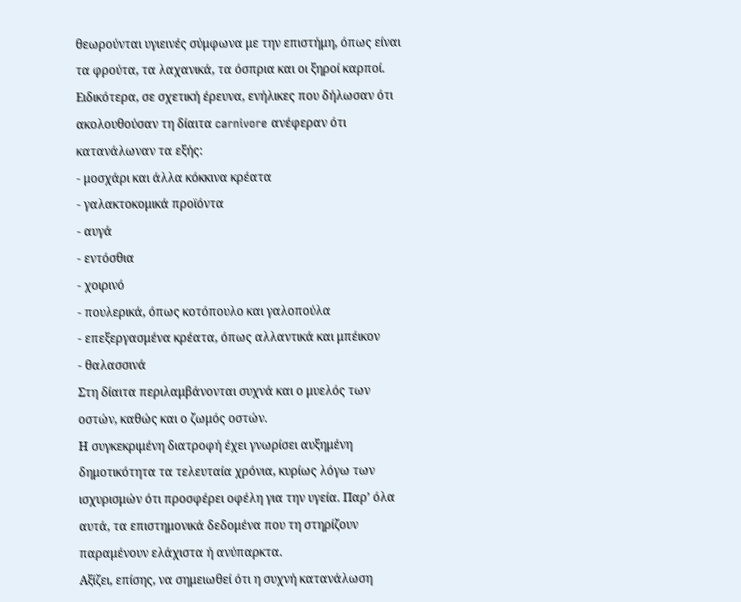θεωρούνται υγιεινές σύμφωνα με την επιστήμη, όπως είναι τα φρούτα, τα λαχανικά, τα όσπρια και οι ξηροί καρποί.
Ειδικότερα, σε σχετική έρευνα, ενήλικες που δήλωσαν ότι ακολουθούσαν τη δίαιτα carnivore ανέφεραν ότι κατανάλωναν τα εξής:
- μοσχάρι και άλλα κόκκινα κρέατα
- γαλακτοκομικά προϊόντα
- αυγά
- εντόσθια
- χοιρινό
- πουλερικά, όπως κοτόπουλο και γαλοπούλα
- επεξεργασμένα κρέατα, όπως αλλαντικά και μπέικον
- θαλασσινά
Στη δίαιτα περιλαμβάνονται συχνά και ο μυελός των οστών, καθώς και ο ζωμός οστών.
Η συγκεκριμένη διατροφή έχει γνωρίσει αυξημένη δημοτικότητα τα τελευταία χρόνια, κυρίως λόγω των ισχυρισμών ότι προσφέρει οφέλη για την υγεία. Παρ’ όλα αυτά, τα επιστημονικά δεδομένα που τη στηρίζουν παραμένουν ελάχιστα ή ανύπαρκτα.
Αξίζει, επίσης, να σημειωθεί ότι η συχνή κατανάλωση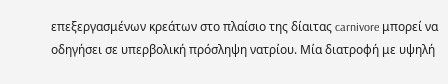επεξεργασμένων κρεάτων στο πλαίσιο της δίαιτας carnivore μπορεί να οδηγήσει σε υπερβολική πρόσληψη νατρίου. Μία διατροφή με υψηλή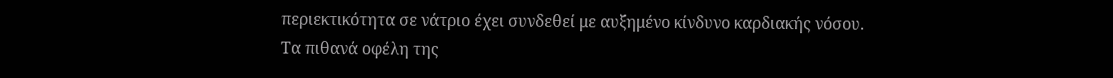περιεκτικότητα σε νάτριο έχει συνδεθεί με αυξημένο κίνδυνο καρδιακής νόσου.
Τα πιθανά οφέλη της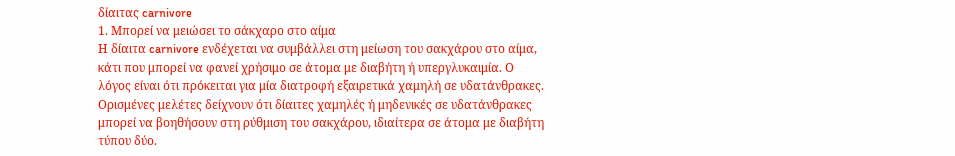δίαιτας carnivore
1. Μπορεί να μειώσει το σάκχαρο στο αίμα
Η δίαιτα carnivore ενδέχεται να συμβάλλει στη μείωση του σακχάρου στο αίμα, κάτι που μπορεί να φανεί χρήσιμο σε άτομα με διαβήτη ή υπεργλυκαιμία. Ο λόγος είναι ότι πρόκειται για μία διατροφή εξαιρετικά χαμηλή σε υδατάνθρακες.
Ορισμένες μελέτες δείχνουν ότι δίαιτες χαμηλές ή μηδενικές σε υδατάνθρακες μπορεί να βοηθήσουν στη ρύθμιση του σακχάρου, ιδιαίτερα σε άτομα με διαβήτη τύπου δύο.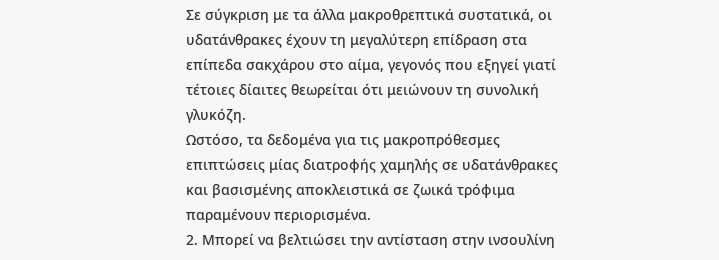Σε σύγκριση με τα άλλα μακροθρεπτικά συστατικά, οι υδατάνθρακες έχουν τη μεγαλύτερη επίδραση στα επίπεδα σακχάρου στο αίμα, γεγονός που εξηγεί γιατί τέτοιες δίαιτες θεωρείται ότι μειώνουν τη συνολική γλυκόζη.
Ωστόσο, τα δεδομένα για τις μακροπρόθεσμες επιπτώσεις μίας διατροφής χαμηλής σε υδατάνθρακες και βασισμένης αποκλειστικά σε ζωικά τρόφιμα παραμένουν περιορισμένα.
2. Μπορεί να βελτιώσει την αντίσταση στην ινσουλίνη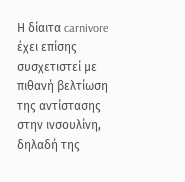Η δίαιτα carnivore έχει επίσης συσχετιστεί με πιθανή βελτίωση της αντίστασης στην ινσουλίνη, δηλαδή της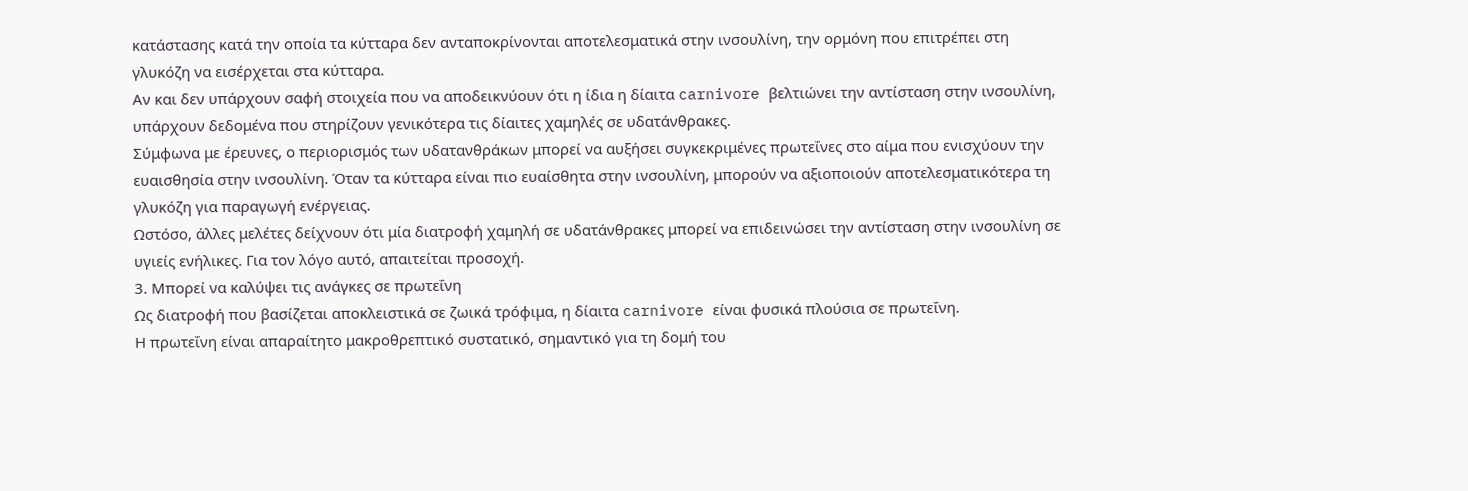κατάστασης κατά την οποία τα κύτταρα δεν ανταποκρίνονται αποτελεσματικά στην ινσουλίνη, την ορμόνη που επιτρέπει στη γλυκόζη να εισέρχεται στα κύτταρα.
Αν και δεν υπάρχουν σαφή στοιχεία που να αποδεικνύουν ότι η ίδια η δίαιτα carnivore βελτιώνει την αντίσταση στην ινσουλίνη, υπάρχουν δεδομένα που στηρίζουν γενικότερα τις δίαιτες χαμηλές σε υδατάνθρακες.
Σύμφωνα με έρευνες, ο περιορισμός των υδατανθράκων μπορεί να αυξήσει συγκεκριμένες πρωτεΐνες στο αίμα που ενισχύουν την ευαισθησία στην ινσουλίνη. Όταν τα κύτταρα είναι πιο ευαίσθητα στην ινσουλίνη, μπορούν να αξιοποιούν αποτελεσματικότερα τη γλυκόζη για παραγωγή ενέργειας.
Ωστόσο, άλλες μελέτες δείχνουν ότι μία διατροφή χαμηλή σε υδατάνθρακες μπορεί να επιδεινώσει την αντίσταση στην ινσουλίνη σε υγιείς ενήλικες. Για τον λόγο αυτό, απαιτείται προσοχή.
3. Μπορεί να καλύψει τις ανάγκες σε πρωτεΐνη
Ως διατροφή που βασίζεται αποκλειστικά σε ζωικά τρόφιμα, η δίαιτα carnivore είναι φυσικά πλούσια σε πρωτεΐνη.
Η πρωτεΐνη είναι απαραίτητο μακροθρεπτικό συστατικό, σημαντικό για τη δομή του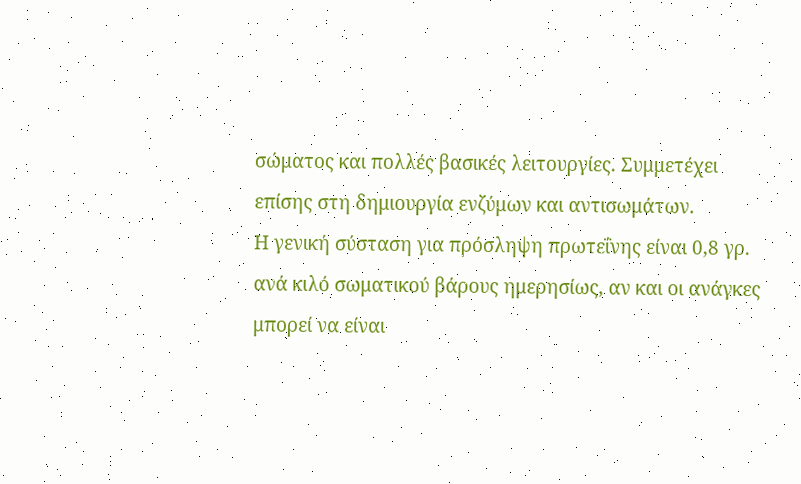σώματος και πολλές βασικές λειτουργίες. Συμμετέχει επίσης στη δημιουργία ενζύμων και αντισωμάτων.
Η γενική σύσταση για πρόσληψη πρωτεΐνης είναι 0,8 γρ. ανά κιλό σωματικού βάρους ημερησίως, αν και οι ανάγκες μπορεί να είναι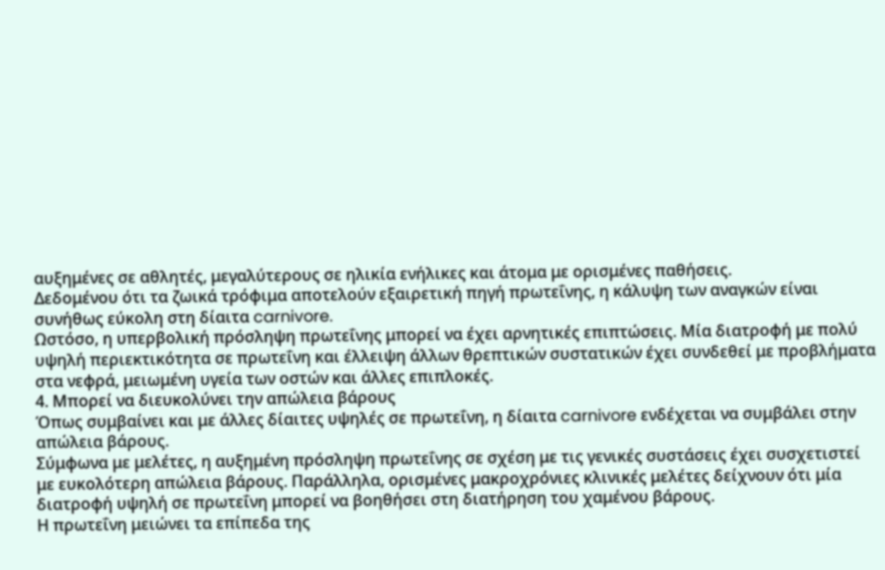αυξημένες σε αθλητές, μεγαλύτερους σε ηλικία ενήλικες και άτομα με ορισμένες παθήσεις.
Δεδομένου ότι τα ζωικά τρόφιμα αποτελούν εξαιρετική πηγή πρωτεΐνης, η κάλυψη των αναγκών είναι συνήθως εύκολη στη δίαιτα carnivore.
Ωστόσο, η υπερβολική πρόσληψη πρωτεΐνης μπορεί να έχει αρνητικές επιπτώσεις. Μία διατροφή με πολύ υψηλή περιεκτικότητα σε πρωτεΐνη και έλλειψη άλλων θρεπτικών συστατικών έχει συνδεθεί με προβλήματα στα νεφρά, μειωμένη υγεία των οστών και άλλες επιπλοκές.
4. Μπορεί να διευκολύνει την απώλεια βάρους
Όπως συμβαίνει και με άλλες δίαιτες υψηλές σε πρωτεΐνη, η δίαιτα carnivore ενδέχεται να συμβάλει στην απώλεια βάρους.
Σύμφωνα με μελέτες, η αυξημένη πρόσληψη πρωτεΐνης σε σχέση με τις γενικές συστάσεις έχει συσχετιστεί με ευκολότερη απώλεια βάρους. Παράλληλα, ορισμένες μακροχρόνιες κλινικές μελέτες δείχνουν ότι μία διατροφή υψηλή σε πρωτεΐνη μπορεί να βοηθήσει στη διατήρηση του χαμένου βάρους.
Η πρωτεΐνη μειώνει τα επίπεδα της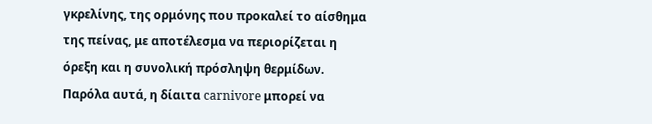γκρελίνης, της ορμόνης που προκαλεί το αίσθημα της πείνας, με αποτέλεσμα να περιορίζεται η όρεξη και η συνολική πρόσληψη θερμίδων.
Παρόλα αυτά, η δίαιτα carnivore μπορεί να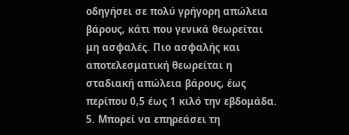οδηγήσει σε πολύ γρήγορη απώλεια βάρους, κάτι που γενικά θεωρείται μη ασφαλές. Πιο ασφαλής και αποτελεσματική θεωρείται η σταδιακή απώλεια βάρους, έως περίπου 0,5 έως 1 κιλό την εβδομάδα.
5. Μπορεί να επηρεάσει τη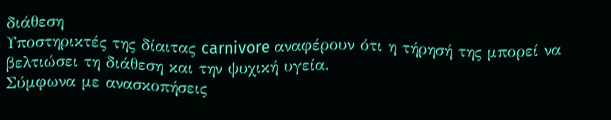διάθεση
Υποστηρικτές της δίαιτας carnivore αναφέρουν ότι η τήρησή της μπορεί να βελτιώσει τη διάθεση και την ψυχική υγεία.
Σύμφωνα με ανασκοπήσεις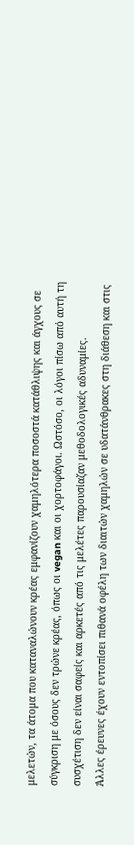μελετών, τα άτομα που καταναλώνουν κρέας εμφανίζουν χαμηλότερα ποσοστά κατάθλιψης και άγχους σε σύγκριση με όσους δεν τρώνε κρέας, όπως οι vegan και οι χορτοφάγοι. Ωστόσο, οι λόγοι πίσω από αυτή τη συσχέτιση δεν είναι σαφείς και αρκετές από τις μελέτες παρουσίαζαν μεθοδολογικές αδυναμίες.
Άλλες έρευνες έχουν εντοπίσει πιθανά οφέλη των διαιτών χαμηλών σε υδατάνθρακες στη διάθεση και στις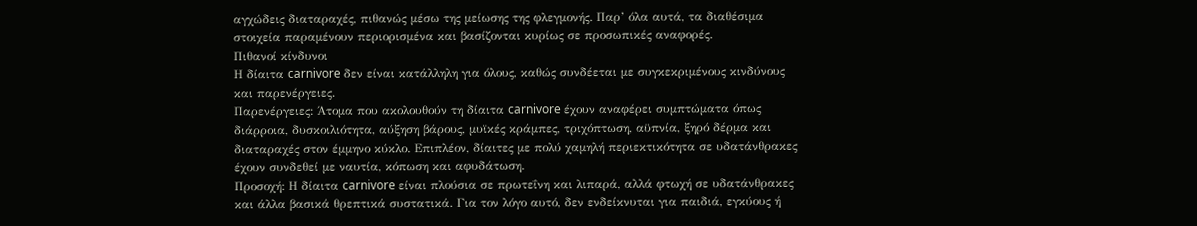αγχώδεις διαταραχές, πιθανώς μέσω της μείωσης της φλεγμονής. Παρ’ όλα αυτά, τα διαθέσιμα στοιχεία παραμένουν περιορισμένα και βασίζονται κυρίως σε προσωπικές αναφορές.
Πιθανοί κίνδυνοι
Η δίαιτα carnivore δεν είναι κατάλληλη για όλους, καθώς συνδέεται με συγκεκριμένους κινδύνους και παρενέργειες.
Παρενέργειες: Άτομα που ακολουθούν τη δίαιτα carnivore έχουν αναφέρει συμπτώματα όπως διάρροια, δυσκοιλιότητα, αύξηση βάρους, μυϊκές κράμπες, τριχόπτωση, αϋπνία, ξηρό δέρμα και διαταραχές στον έμμηνο κύκλο. Επιπλέον, δίαιτες με πολύ χαμηλή περιεκτικότητα σε υδατάνθρακες έχουν συνδεθεί με ναυτία, κόπωση και αφυδάτωση.
Προσοχή: Η δίαιτα carnivore είναι πλούσια σε πρωτεΐνη και λιπαρά, αλλά φτωχή σε υδατάνθρακες και άλλα βασικά θρεπτικά συστατικά. Για τον λόγο αυτό, δεν ενδείκνυται για παιδιά, εγκύους ή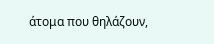άτομα που θηλάζουν,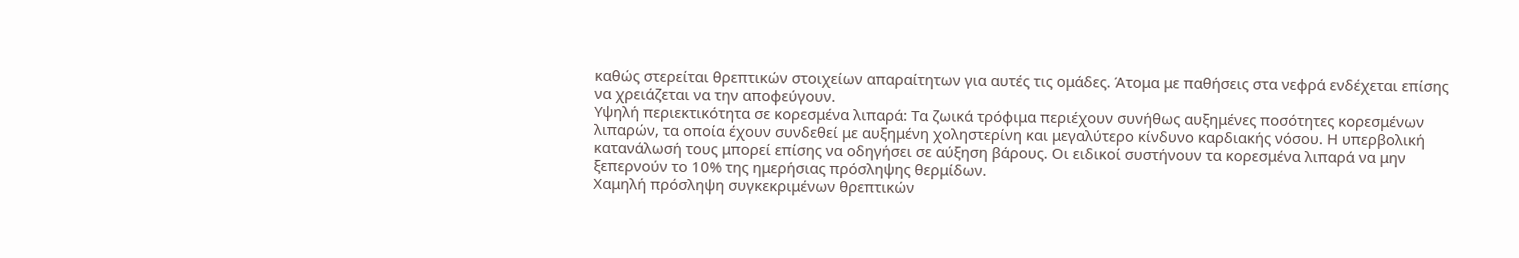καθώς στερείται θρεπτικών στοιχείων απαραίτητων για αυτές τις ομάδες. Άτομα με παθήσεις στα νεφρά ενδέχεται επίσης να χρειάζεται να την αποφεύγουν.
Υψηλή περιεκτικότητα σε κορεσμένα λιπαρά: Τα ζωικά τρόφιμα περιέχουν συνήθως αυξημένες ποσότητες κορεσμένων λιπαρών, τα οποία έχουν συνδεθεί με αυξημένη χοληστερίνη και μεγαλύτερο κίνδυνο καρδιακής νόσου. Η υπερβολική κατανάλωσή τους μπορεί επίσης να οδηγήσει σε αύξηση βάρους. Οι ειδικοί συστήνουν τα κορεσμένα λιπαρά να μην ξεπερνούν το 10% της ημερήσιας πρόσληψης θερμίδων.
Χαμηλή πρόσληψη συγκεκριμένων θρεπτικών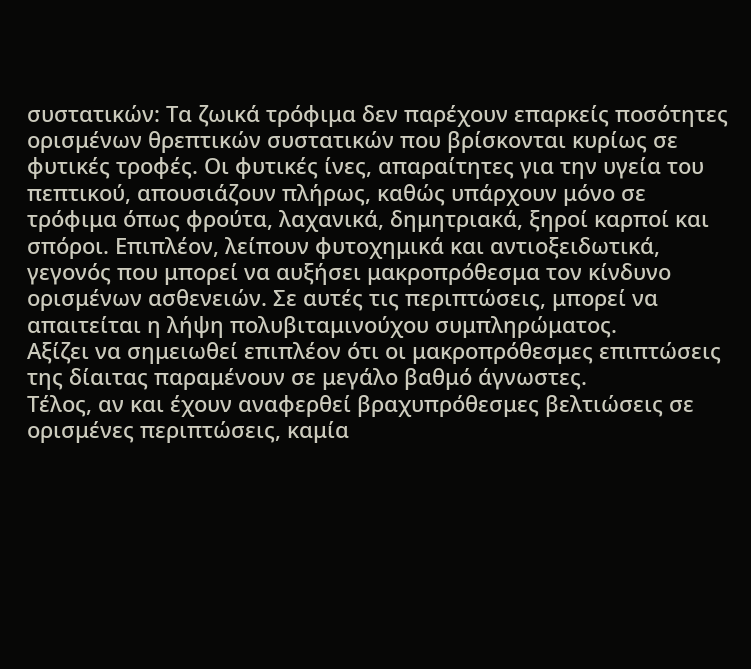συστατικών: Τα ζωικά τρόφιμα δεν παρέχουν επαρκείς ποσότητες ορισμένων θρεπτικών συστατικών που βρίσκονται κυρίως σε φυτικές τροφές. Οι φυτικές ίνες, απαραίτητες για την υγεία του πεπτικού, απουσιάζουν πλήρως, καθώς υπάρχουν μόνο σε τρόφιμα όπως φρούτα, λαχανικά, δημητριακά, ξηροί καρποί και σπόροι. Επιπλέον, λείπουν φυτοχημικά και αντιοξειδωτικά, γεγονός που μπορεί να αυξήσει μακροπρόθεσμα τον κίνδυνο ορισμένων ασθενειών. Σε αυτές τις περιπτώσεις, μπορεί να απαιτείται η λήψη πολυβιταμινούχου συμπληρώματος.
Αξίζει να σημειωθεί επιπλέον ότι οι μακροπρόθεσμες επιπτώσεις της δίαιτας παραμένουν σε μεγάλο βαθμό άγνωστες.
Τέλος, αν και έχουν αναφερθεί βραχυπρόθεσμες βελτιώσεις σε ορισμένες περιπτώσεις, καμία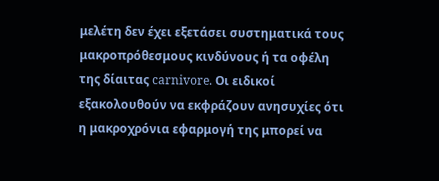μελέτη δεν έχει εξετάσει συστηματικά τους μακροπρόθεσμους κινδύνους ή τα οφέλη της δίαιτας carnivore. Οι ειδικοί εξακολουθούν να εκφράζουν ανησυχίες ότι η μακροχρόνια εφαρμογή της μπορεί να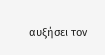αυξήσει τον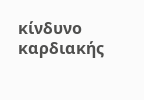κίνδυνο καρδιακής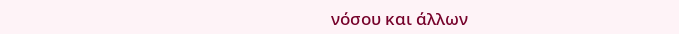νόσου και άλλων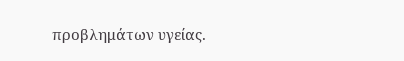προβλημάτων υγείας.